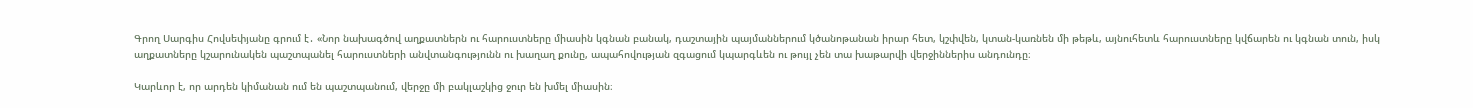Գրող Սարգիս Հովսեփյանը գրում է․ «Նոր նախագծով աղքատներն ու հարուստները միասին կգնան բանակ, դաշտային պայմաններում կծանոթանան իրար հետ, կշփվեն, կտան-կառնեն մի թեթև, այնուհետև հարուստները կվճարեն ու կգնան տուն, իսկ աղքատները կշարունակեն պաշտպանել հարուստների անվտանգությունն ու խաղաղ քունը, ապահովության զգացում կպարգևեն ու թույլ չեն տա խաթարվի վերջիններիս անդունդը։

Կարևոր է, որ արդեն կիմանան ում են պաշտպանում, վերջը մի բակլաշկից ջուր են խմել միասին։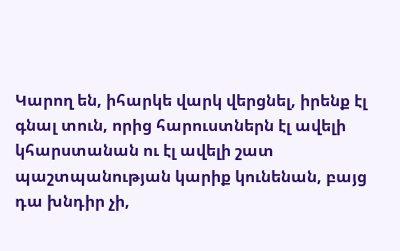Կարող են, իհարկե վարկ վերցնել, իրենք էլ գնալ տուն, որից հարուստներն էլ ավելի կհարստանան ու էլ ավելի շատ պաշտպանության կարիք կունենան, բայց դա խնդիր չի,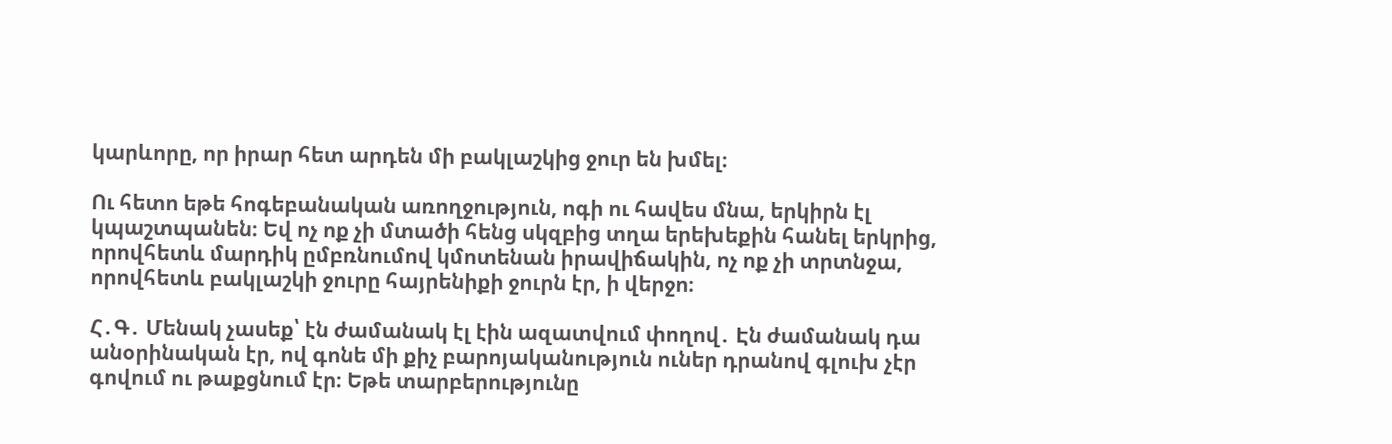կարևորը, որ իրար հետ արդեն մի բակլաշկից ջուր են խմել։

Ու հետո եթե հոգեբանական առողջություն, ոգի ու հավես մնա, երկիրն էլ կպաշտպանեն։ Եվ ոչ ոք չի մտածի հենց սկզբից տղա երեխեքին հանել երկրից, որովհետև մարդիկ ըմբռնումով կմոտենան իրավիճակին, ոչ ոք չի տրտնջա, որովհետև բակլաշկի ջուրը հայրենիքի ջուրն էր, ի վերջո։

Հ․Գ․ Մենակ չասեք՝ էն ժամանակ էլ էին ազատվում փողով․ Էն ժամանակ դա անօրինական էր, ով գոնե մի քիչ բարոյականություն ուներ դրանով գլուխ չէր գովում ու թաքցնում էր։ Եթե տարբերությունը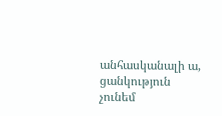անհասկանալի ա, ցանկություն չունեմ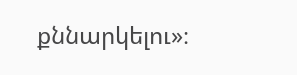քննարկելու»։